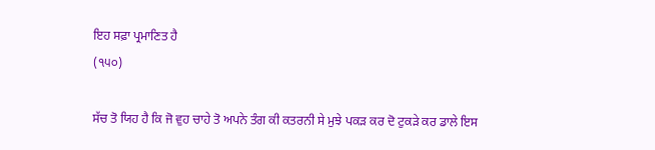ਇਹ ਸਫ਼ਾ ਪ੍ਰਮਾਣਿਤ ਹੈ
(੧੫੦)

ਸੱਚ ਤੋ ਯਿਹ ਹੈ ਕਿ ਜੋ ਵੁਹ ਚਾਹੇ ਤੋ ਅਪਨੇ ਤੰਗ ਕੀ ਕਤਰਨੀ ਸੇ ਮੁਝੇ ਪਕੜ ਕਰ ਦੋ ਟੁਕੜੇ ਕਰ ਡਾਲੇ ਇਸ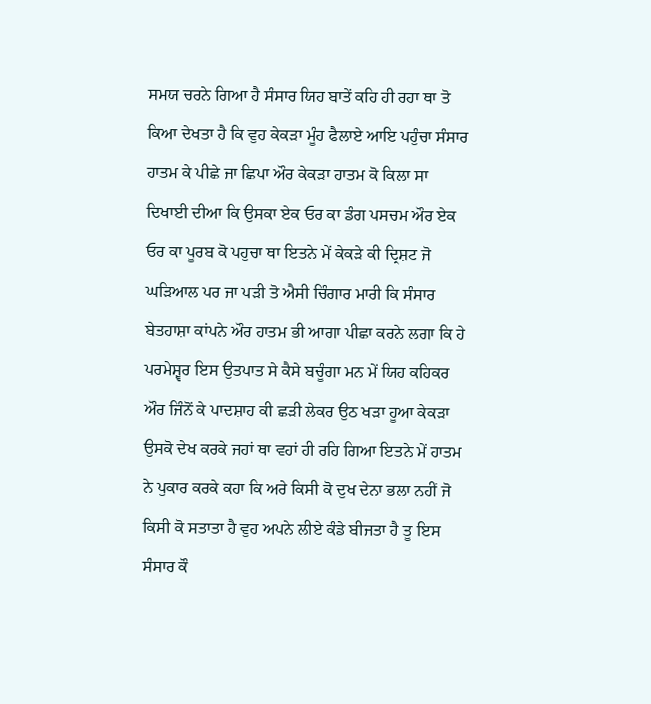ਸਮਯ ਚਰਨੇ ਗਿਆ ਹੈ ਸੰਸਾਰ ਯਿਹ ਬਾਤੇਂ ਕਹਿ ਹੀ ਰਹਾ ਥਾ ਤੋ ਕਿਆ ਦੇਖਤਾ ਹੈ ਕਿ ਵੁਹ ਕੇਕੜਾ ਮੂੰਹ ਫੈਲਾਏ ਆਇ ਪਹੁੰਚਾ ਸੰਸਾਰ ਹਾਤਮ ਕੇ ਪੀਛੇ ਜਾ ਛਿਪਾ ਔਰ ਕੇਕੜਾ ਹਾਤਮ ਕੋ ਕਿਲਾ ਸਾ ਦਿਖਾਈ ਦੀਆ ਕਿ ਉਸਕਾ ਏਕ ਓਰ ਕਾ ਡੰਗ ਪਸਚਮ ਔਰ ਏਕ ਓਰ ਕਾ ਪੂਰਬ ਕੋ ਪਹੁਚਾ ਥਾ ਇਤਨੇ ਮੇਂ ਕੇਕੜੇ ਕੀ ਦ੍ਰਿਸ਼ਟ ਜੋ ਘੜਿਆਲ ਪਰ ਜਾ ਪੜੀ ਤੋ ਐਸੀ ਚਿੰਗਾਰ ਮਾਰੀ ਕਿ ਸੰਸਾਰ ਬੇਤਹਾਸ਼ਾ ਕਾਂਪਨੇ ਔਰ ਹਾਤਮ ਭੀ ਆਗਾ ਪੀਛਾ ਕਰਨੇ ਲਗਾ ਕਿ ਹੇ ਪਰਮੇਸ਼੍ਵਰ ਇਸ ਉਤਪਾਤ ਸੇ ਕੈਸੇ ਬਚੂੰਗਾ ਮਨ ਮੇਂ ਯਿਹ ਕਹਿਕਰ ਔਰ ਜਿੰਨੋਂ ਕੇ ਪਾਦਸ਼ਾਹ ਕੀ ਛੜੀ ਲੇਕਰ ਉਠ ਖੜਾ ਹੂਆ ਕੇਕੜਾ ਉਸਕੋ ਦੇਖ ਕਰਕੇ ਜਹਾਂ ਥਾ ਵਹਾਂ ਹੀ ਰਹਿ ਗਿਆ ਇਤਨੇ ਮੇਂ ਹਾਤਮ ਨੇ ਪੁਕਾਰ ਕਰਕੇ ਕਹਾ ਕਿ ਅਰੇ ਕਿਸੀ ਕੋ ਦੁਖ ਦੇਨਾ ਭਲਾ ਨਹੀਂ ਜੋ ਕਿਸੀ ਕੋ ਸਤਾਤਾ ਹੈ ਵੁਹ ਅਪਨੇ ਲੀਏ ਕੰਡੇ ਬੀਜਤਾ ਹੈ ਤੂ ਇਸ ਸੰਸਾਰ ਕੌ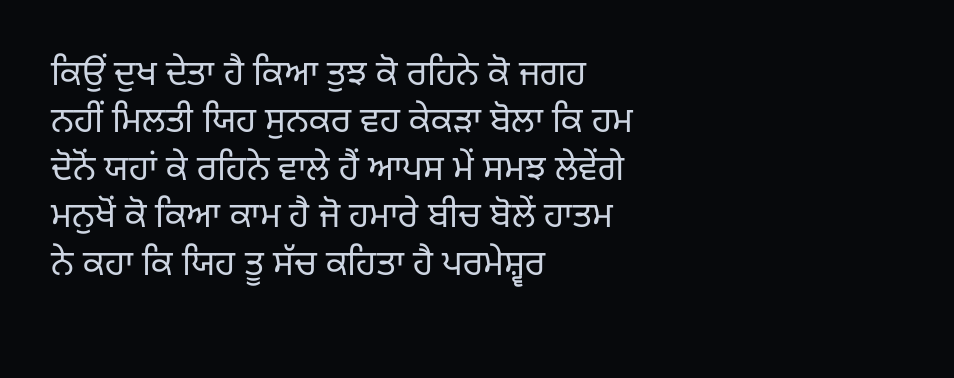ਕਿਉਂ ਦੁਖ ਦੇਤਾ ਹੈ ਕਿਆ ਤੁਝ ਕੋ ਰਹਿਨੇ ਕੋ ਜਗਹ ਨਹੀਂ ਮਿਲਤੀ ਯਿਹ ਸੁਨਕਰ ਵਹ ਕੇਕੜਾ ਬੋਲਾ ਕਿ ਹਮ ਦੋਨੋਂ ਯਹਾਂ ਕੇ ਰਹਿਨੇ ਵਾਲੇ ਹੈਂ ਆਪਸ ਮੇਂ ਸਮਝ ਲੇਵੇਂਗੇ ਮਨੁਖੋਂ ਕੋ ਕਿਆ ਕਾਮ ਹੈ ਜੋ ਹਮਾਰੇ ਬੀਚ ਬੋਲੇਂ ਹਾਤਮ ਨੇ ਕਹਾ ਕਿ ਯਿਹ ਤੂ ਸੱਚ ਕਹਿਤਾ ਹੈ ਪਰਮੇਸ਼੍ਵਰ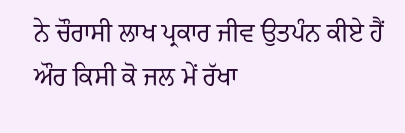ਨੇ ਚੌਰਾਸੀ ਲਾਖ ਪ੍ਰਕਾਰ ਜੀਵ ਉਤਪੰਨ ਕੀਏ ਹੈਂ ਔਰ ਕਿਸੀ ਕੋ ਜਲ ਮੇਂ ਰੱਖਾ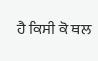ਹੈ ਕਿਸੀ ਕੋ ਥਲ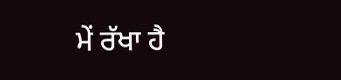ਮੇਂ ਰੱਖਾ ਹੈ